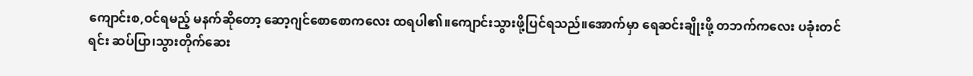ကျောင်းစ,ဝင်ရမည့် မနက်ဆိုတော့ ဆော့ဂျင်စောစောကလေး ထရပါ၏။ကျောင်းသွားဖို့ပြင်ရသည်။အောက်မှာ ရေဆင်းချိုးဖို့ တဘက်ကလေး ပခုံးတင်ရင်း ဆပ်ပြာ၊သွားတိုက်ဆေး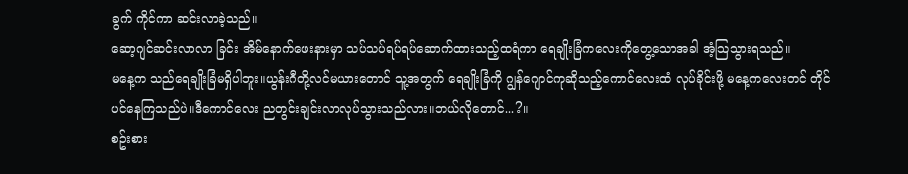ခွက် ကိုင်ကာ ဆင်းလာခဲ့သည်။
ဆော့ဂျင်ဆင်းလာလာ ခြင်း အိမ်နောက်ဖေးနားမှာ သပ်သပ်ရပ်ရပ်ဆောက်ထားသည့်ထရံကာ ရေချိုးခြံကလေးကိုတွေ့သောအခါ အံ့သြသွားရသည်။
မနေ့က သည်ရေချိုးခြံမရှိပါဘူး။ယွန်းဂီတို့လင်မယားတောင် သူ့အတွက် ရေချိုးခြံကို ဂျွန်ဂျောင်ကုဆိုသည့်ကောင်လေးထံ လုပ်ခိုင်းဖို့ မနေ့ကလေးတင် တိုင်ပင်နေကြသည်ပဲ။ဒီကောင်လေး ညတွင်းချင်းလာလုပ်သွားသည်လား။ဘယ်လိုတောင်...?။
စဥ်းစား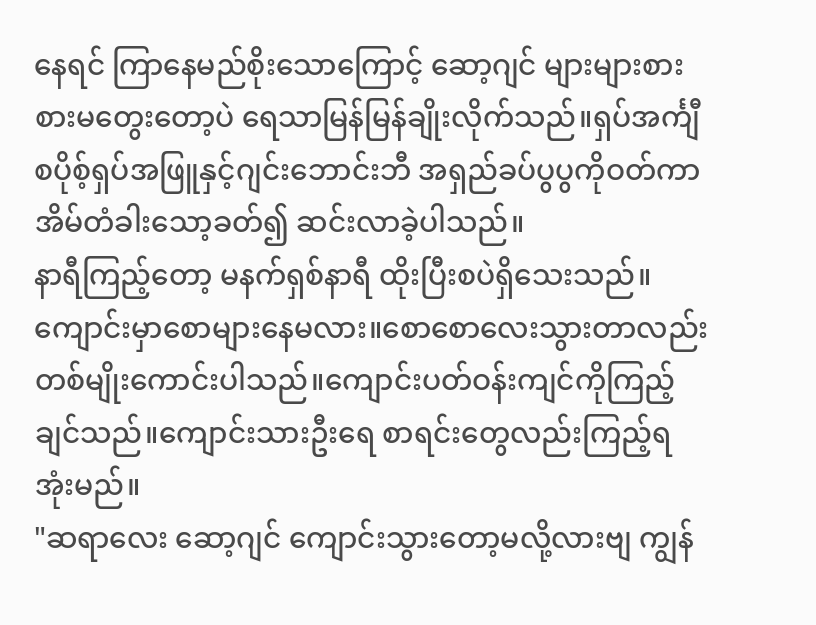နေရင် ကြာနေမည်စိုးသောကြောင့် ဆော့ဂျင် များများစားစားမတွေးတော့ပဲ ရေသာမြန်မြန်ချိုးလိုက်သည်။ရှပ်အင်္ကျီစပိုစ့်ရှပ်အဖြူနှင့်ဂျင်းဘောင်းဘီ အရှည်ခပ်ပွပွကိုဝတ်ကာ အိမ်တံခါးသော့ခတ်၍ ဆင်းလာခဲ့ပါသည်။
နာရီကြည့်တော့ မနက်ရှစ်နာရီ ထိုးပြီးစပဲရှိသေးသည်။ကျောင်းမှာစောများနေမလား။စောစောလေးသွားတာလည်းတစ်မျိုးကောင်းပါသည်။ကျောင်းပတ်ဝန်းကျင်ကိုကြည့်ချင်သည်။ကျောင်းသားဦးရေ စာရင်းတွေလည်းကြည့်ရအုံးမည်။
"ဆရာလေး ဆော့ဂျင် ကျောင်းသွားတော့မလို့လားဗျ ကျွန်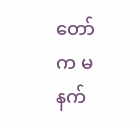တော်က မနက်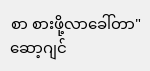စာ စားဖို့လာခေါ်တာ"
ဆော့ဂျင်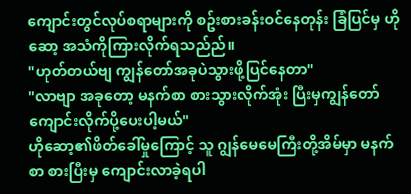ကျောင်းတွင်လုပ်စရာများကို စဥ်းစားခန်းဝင်နေတုန်း ခြံပြင်မှ ဟိုဆော့ အသံကိုကြားလိုက်ရသည်ည်။
"ဟုတ်တယ်ဗျ ကျွန်တော်အခုပဲသွားဖို့ပြင်နေတာ"
"လာဗျာ အခုတော့ မနက်စာ စားသွားလိုက်အုံး ပြီးမှကျွန်တော်ကျောင်းလိုက်ပို့ပေးပါ့မယ်"
ဟိုဆော့၏ဖိတ်ခေါ်မှုကြောင့် သူ ဂျွန်မေမေကြီးတို့အိမ်မှာ မနက်စာ စားပြီးမှ ကျောင်းလာခဲ့ရပါ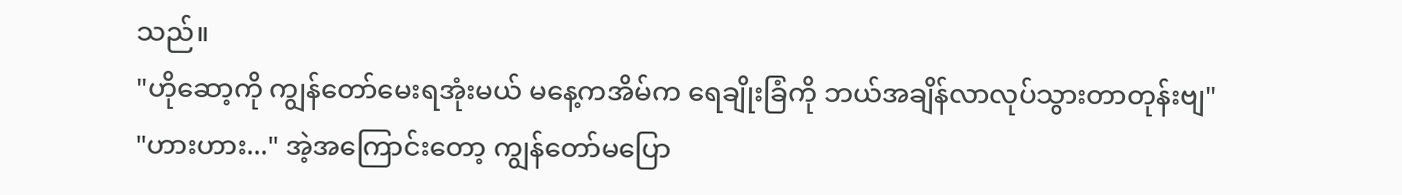သည်။
"ဟိုဆော့ကို ကျွန်တော်မေးရအုံးမယ် မနေ့ကအိမ်က ရေချိုးခြံကို ဘယ်အချိန်လာလုပ်သွားတာတုန်းဗျ"
"ဟားဟား..." အဲ့အကြောင်းတော့ ကျွန်တော်မပြော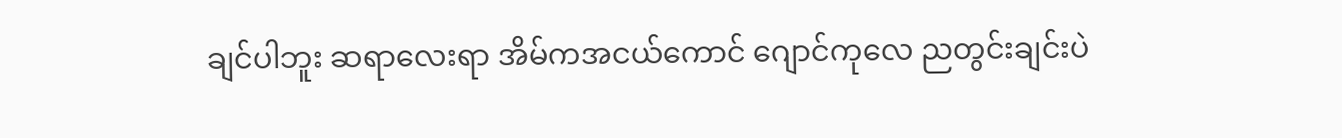ချင်ပါဘူး ဆရာလေးရာ အိမ်ကအငယ်ကောင် ဂျောင်ကုလေ ညတွင်းချင်းပဲ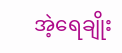အဲ့ရေချိုး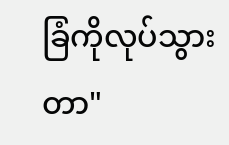ခြံကိုလုပ်သွားတာ"